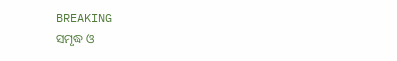BREAKING
ସମୃଦ୍ଧ ଓ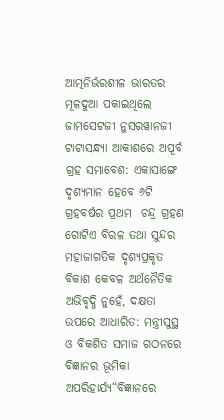ଆତ୍ମନିର୍ଭରଶୀଳ ଭାରତର ମୂଳଦୁଆ ପକାଇଥିଲେ ଜାମସେଟଜୀ ନୁସରୱାନଜୀ ଟାଟାସନ୍ଧ୍ୟା ଆକାଶରେ ଅପୂର୍ବ ଗ୍ରହ ସମାବେଶ: ଏକାସାଙ୍ଗେ ଦୃଶ୍ୟମାନ ହେବେ ୬ଟି ଗ୍ରହବର୍ଷର ପ୍ରଥମ  ଚନ୍ଦ୍ର ଗ୍ରହଣ ଗୋଟିଏ ବିରଳ ତଥା ସୁନ୍ଦର ମହାଜାଗତିକ ଦୃଶ୍ୟପ୍ରକୃତ ବିକାଶ କେବଳ ଅର୍ଥନୈତିକ ଅଭିବୃଦ୍ଧି ନୁହେଁ, ଦକ୍ଷତା ଉପରେ ଆଧାରିତ: ମନ୍ତ୍ରୀସୁସ୍ଥ ଓ ବିକଶିତ ସମାଜ ଗଠନରେ ବିଜ୍ଞାନର ଭୂମିକା ଅପରିହାର୍ଯ୍ୟ“ବିଜ୍ଞାନରେ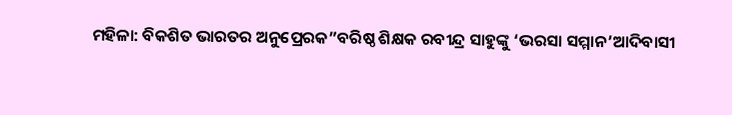ମହିଳା: ବିକଶିତ ଭାରତର ଅନୁପ୍ରେରକ”ବରିଷ୍ଠ ଶିକ୍ଷକ ରବୀନ୍ଦ୍ର ସାହୁଙ୍କୁ ‘ଭରସା ସମ୍ମାନ’ଆଦିବାସୀ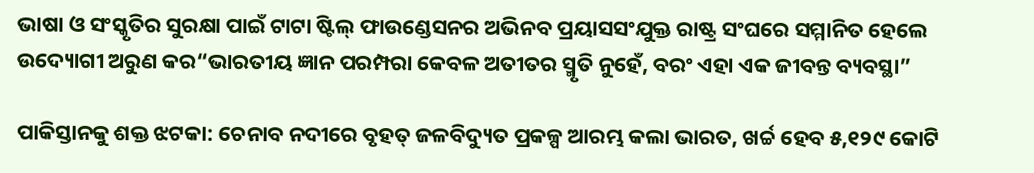ଭାଷା ଓ ସଂସ୍କୃତିର ସୁରକ୍ଷା ପାଇଁ ଟାଟା ଷ୍ଟିଲ୍ ଫାଉଣ୍ଡେସନର ଅଭିନବ ପ୍ରୟାସସଂଯୁକ୍ତ ରାଷ୍ଟ୍ର ସଂଘରେ ସମ୍ମାନିତ ହେଲେ ଉଦ୍ୟୋଗୀ ଅରୁଣ କର“ଭାରତୀୟ ଜ୍ଞାନ ପରମ୍ପରା କେବଳ ଅତୀତର ସ୍ମୃତି ନୁହେଁ, ବରଂ ଏହା ଏକ ଜୀବନ୍ତ ବ୍ୟବସ୍ଥା”

ପାକିସ୍ତାନକୁ ଶକ୍ତ ଝଟକା: ଚେନାବ ନଦୀରେ ବୃହତ୍ ଜଳବିଦ୍ୟୁତ ପ୍ରକଳ୍ପ ଆରମ୍ଭ କଲା ଭାରତ, ଖର୍ଚ୍ଚ ହେବ ୫,୧୨୯ କୋଟି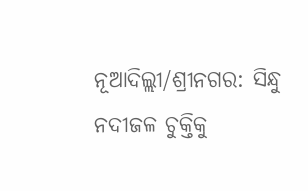ନୂଆଦିଲ୍ଲୀ/ଶ୍ରୀନଗର: ସିନ୍ଧୁ ନଦୀଜଳ ଚୁକ୍ତିକୁ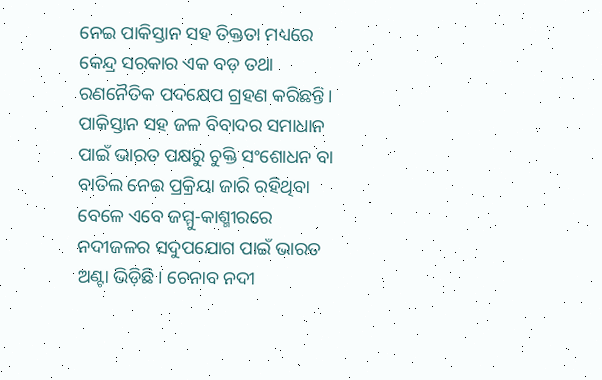ନେଇ ପାକିସ୍ତାନ ସହ ତିକ୍ତତା ମଧ୍ୟରେ କେନ୍ଦ୍ର ସରକାର ଏକ ବଡ଼ ତଥା ରଣନୈତିକ ପଦକ୍ଷେପ ଗ୍ରହଣ କରିଛନ୍ତି। ପାକିସ୍ତାନ ସହ ଜଳ ବିବାଦର ସମାଧାନ ପାଇଁ ଭାରତ ପକ୍ଷରୁ ଚୁକ୍ତି ସଂଶୋଧନ ବା ବାତିଲ ନେଇ ପ୍ରକ୍ରିୟା ଜାରି ରହିଥିବା ବେଳେ ଏବେ ଜମ୍ମୁ-କାଶ୍ମୀରରେ ନଦୀଜଳର ସଦୁପଯୋଗ ପାଇଁ ଭାରତ ଅଣ୍ଟା ଭିଡ଼ିଛି। ଚେନାବ ନଦୀ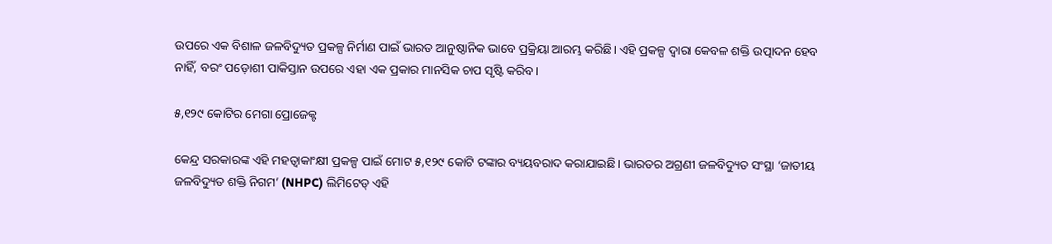ଉପରେ ଏକ ବିଶାଳ ଜଳବିଦ୍ୟୁତ ପ୍ରକଳ୍ପ ନିର୍ମାଣ ପାଇଁ ଭାରତ ଆନୁଷ୍ଠାନିକ ଭାବେ ପ୍ରକ୍ରିୟା ଆରମ୍ଭ କରିଛି। ଏହି ପ୍ରକଳ୍ପ ଦ୍ୱାରା କେବଳ ଶକ୍ତି ଉତ୍ପାଦନ ହେବ ନାହିଁ, ବରଂ ପଡ଼ୋଶୀ ପାକିସ୍ତାନ ଉପରେ ଏହା ଏକ ପ୍ରକାର ମାନସିକ ଚାପ ସୃଷ୍ଟି କରିବ।

୫,୧୨୯ କୋଟିର ମେଗା ପ୍ରୋଜେକ୍ଟ

କେନ୍ଦ୍ର ସରକାରଙ୍କ ଏହି ମହତ୍ୱାକାଂକ୍ଷୀ ପ୍ରକଳ୍ପ ପାଇଁ ମୋଟ ୫,୧୨୯ କୋଟି ଟଙ୍କାର ବ୍ୟୟବରାଦ କରାଯାଇଛି। ଭାରତର ଅଗ୍ରଣୀ ଜଳବିଦ୍ୟୁତ ସଂସ୍ଥା ‘ଜାତୀୟ ଜଳବିଦ୍ୟୁତ ଶକ୍ତି ନିଗମ’ (NHPC) ଲିମିଟେଡ୍ ଏହି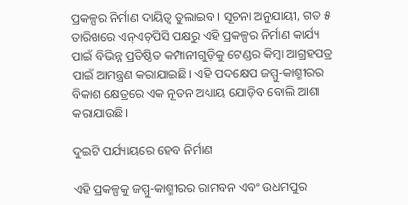ପ୍ରକଳ୍ପର ନିର୍ମାଣ ଦାୟିତ୍ୱ ତୁଲାଇବ। ସୂଚନା ଅନୁଯାୟୀ, ଗତ ୫ ତାରିଖରେ ଏନ୍‌ଏଚ୍‌ପିସି ପକ୍ଷରୁ ଏହି ପ୍ରକଳ୍ପର ନିର୍ମାଣ କାର୍ଯ୍ୟ ପାଇଁ ବିଭିନ୍ନ ପ୍ରତିଷ୍ଠିତ କମ୍ପାନୀଗୁଡ଼ିକୁ ଟେଣ୍ଡର କିମ୍ବା ଆଗ୍ରହପତ୍ର ପାଇଁ ଆମନ୍ତ୍ରଣ କରାଯାଇଛି। ଏହି ପଦକ୍ଷେପ ଜମ୍ମୁ-କାଶ୍ମୀରର ବିକାଶ କ୍ଷେତ୍ରରେ ଏକ ନୂତନ ଅଧ୍ୟାୟ ଯୋଡ଼ିବ ବୋଲି ଆଶା କରାଯାଉଛି।

ଦୁଇଟି ପର୍ଯ୍ୟାୟରେ ହେବ ନିର୍ମାଣ

ଏହି ପ୍ରକଳ୍ପକୁ ଜମ୍ମୁ-କାଶ୍ମୀରର ରାମବନ ଏବଂ ଉଧମପୁର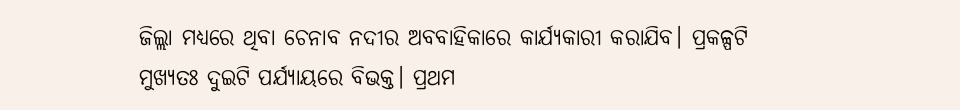ଜିଲ୍ଲା ମଧ୍ୟରେ ଥିବା ଚେନାବ ନଦୀର ଅବବାହିକାରେ କାର୍ଯ୍ୟକାରୀ କରାଯିବ। ପ୍ରକଳ୍ପଟି ମୁଖ୍ୟତଃ ଦୁଇଟି ପର୍ଯ୍ୟାୟରେ ବିଭକ୍ତ। ପ୍ରଥମ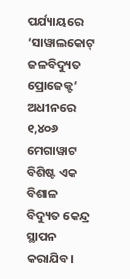ପର୍ଯ୍ୟାୟରେ ‘ସାୱାଲକୋଟ୍ ଜଳବିଦ୍ୟୁତ ପ୍ରୋଜେକ୍ଟ’ ଅଧୀନରେ ୧,୪୦୬ ମେଗାୱାଟ ବିଶିଷ୍ଟ ଏକ ବିଶାଳ ବିଦ୍ୟୁତ କେନ୍ଦ୍ର ସ୍ଥାପନ କରାଯିବ।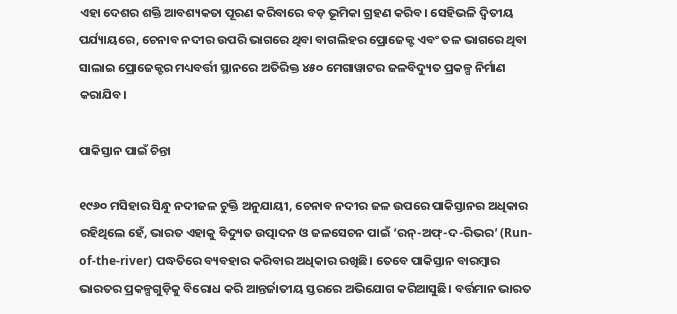ଏହା ଦେଶର ଶକ୍ତି ଆବଶ୍ୟକତା ପୂରଣ କରିବାରେ ବଡ଼ ଭୂମିକା ଗ୍ରହଣ କରିବ। ସେହିଭଳି ଦ୍ୱିତୀୟ ପର୍ଯ୍ୟାୟରେ, ଚେନାବ ନଦୀର ଉପରି ଭାଗରେ ଥିବା ବାଗଲିହର ପ୍ରୋଜେକ୍ଟ ଏବଂ ତଳ ଭାଗରେ ଥିବା ସାଲାଇ ପ୍ରୋଜେକ୍ଟର ମଧ୍ୟବର୍ତ୍ତୀ ସ୍ଥାନରେ ଅତିରିକ୍ତ ୪୫୦ ମେଗାୱାଟର ଜଳବିଦ୍ୟୁତ ପ୍ରକଳ୍ପ ନିର୍ମାଣ କରାଯିବ।

ପାକିସ୍ତାନ ପାଇଁ ଚିନ୍ତା

୧୯୬୦ ମସିହାର ସିନ୍ଧୁ ନଦୀଜଳ ଚୁକ୍ତି ଅନୁଯାୟୀ, ଚେନାବ ନଦୀର ଜଳ ଉପରେ ପାକିସ୍ତାନର ଅଧିକାର ରହିଥିଲେ ହେଁ, ଭାରତ ଏହାକୁ ବିଦ୍ୟୁତ ଉତ୍ପାଦନ ଓ ଜଳସେଚନ ପାଇଁ ‘ରନ୍-ଅଫ୍-ଦ-ରିଭର’ (Run-of-the-river) ପଦ୍ଧତିରେ ବ୍ୟବହାର କରିବାର ଅଧିକାର ରଖିଛି। ତେବେ ପାକିସ୍ତାନ ବାରମ୍ବାର ଭାରତର ପ୍ରକଳ୍ପଗୁଡ଼ିକୁ ବିରୋଧ କରି ଆନ୍ତର୍ଜାତୀୟ ସ୍ତରରେ ଅଭିଯୋଗ କରିଆସୁଛି। ବର୍ତ୍ତମାନ ଭାରତ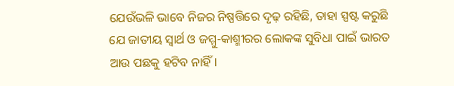ଯେଉଁଭଳି ଭାବେ ନିଜର ନିଷ୍ପତ୍ତିରେ ଦୃଢ଼ ରହିଛି, ତାହା ସ୍ପଷ୍ଟ କରୁଛି ଯେ ଜାତୀୟ ସ୍ୱାର୍ଥ ଓ ଜମ୍ମୁ-କାଶ୍ମୀରର ଲୋକଙ୍କ ସୁବିଧା ପାଇଁ ଭାରତ ଆଉ ପଛକୁ ହଟିବ ନାହିଁ।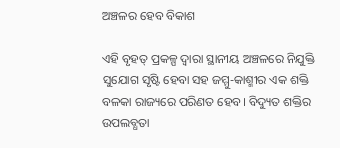ଅଞ୍ଚଳର ହେବ ବିକାଶ

ଏହି ବୃହତ୍ ପ୍ରକଳ୍ପ ଦ୍ୱାରା ସ୍ଥାନୀୟ ଅଞ୍ଚଳରେ ନିଯୁକ୍ତି ସୁଯୋଗ ସୃଷ୍ଟି ହେବା ସହ ଜମ୍ମୁ-କାଶ୍ମୀର ଏକ ଶକ୍ତି ବଳକା ରାଜ୍ୟରେ ପରିଣତ ହେବ। ବିଦ୍ୟୁତ ଶକ୍ତିର ଉପଲବ୍ଧତା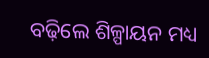ବଢ଼ିଲେ ଶିଳ୍ପାୟନ ମଧ୍ୟ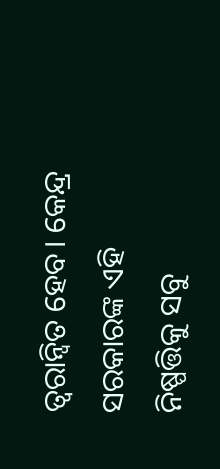ତ୍ୱରାନ୍ୱିତ ହେବ। କେନ୍ଦ୍ର ସରକାରଙ୍କ ଏହି ନିଷ୍ପତ୍ତିକୁ ସବୁ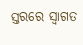ସ୍ତରରେ ସ୍ୱାଗତ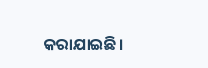କରାଯାଇଛି।